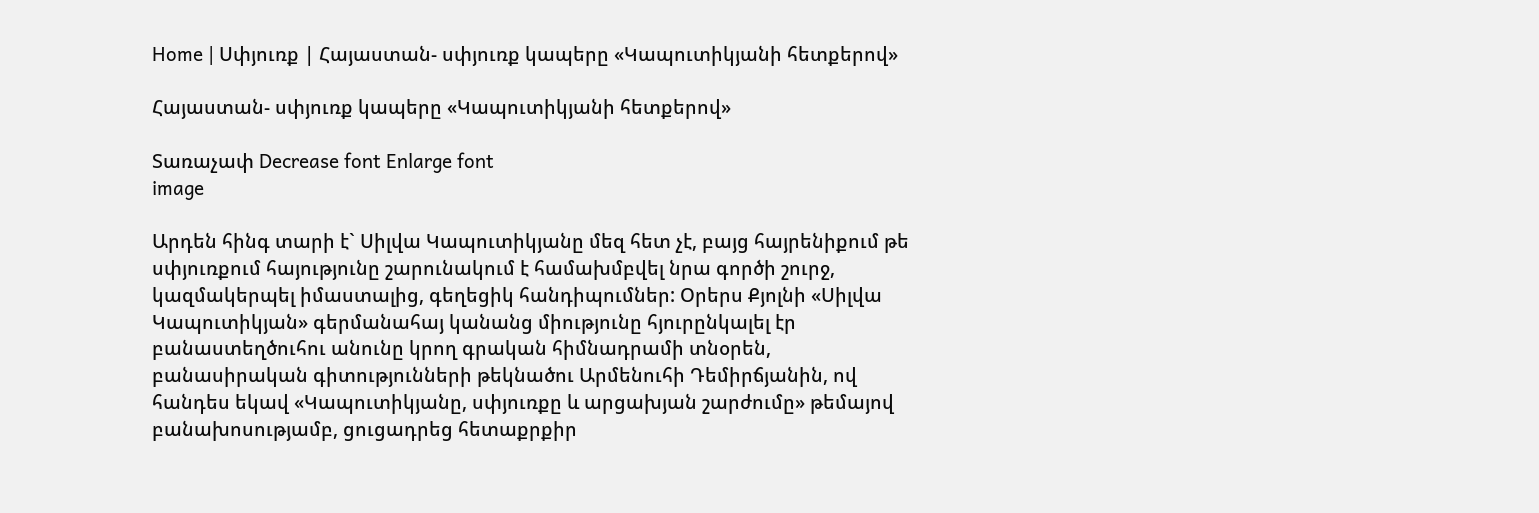Home | Սփյուռք | Հայաստան- սփյուռք կապերը «Կապուտիկյանի հետքերով»

Հայաստան- սփյուռք կապերը «Կապուտիկյանի հետքերով»

Տառաչափ Decrease font Enlarge font
image

Արդեն հինգ տարի է` Սիլվա Կապուտիկյանը մեզ հետ չէ, բայց հայրենիքում թե սփյուռքում հայությունը շարունակում է համախմբվել նրա գործի շուրջ, կազմակերպել իմաստալից, գեղեցիկ հանդիպումներ: Օրերս Քյոլնի «Սիլվա Կապուտիկյան» գերմանահայ կանանց միությունը հյուրընկալել էր բանաստեղծուհու անունը կրող գրական հիմնադրամի տնօրեն, բանասիրական գիտությունների թեկնածու Արմենուհի Դեմիրճյանին, ով հանդես եկավ «Կապուտիկյանը, սփյուռքը և արցախյան շարժումը» թեմայով բանախոսությամբ, ցուցադրեց հետաքրքիր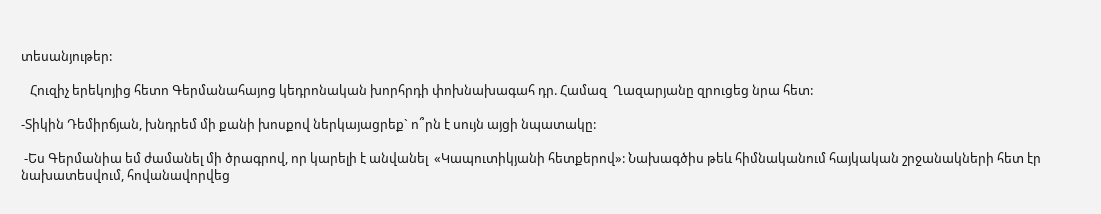տեսանյութեր:

   Հուզիչ երեկոյից հետո Գերմանահայոց կեդրոնական խորհրդի փոխնախագահ դր. Համազ  Ղազարյանը զրուցեց նրա հետ:

-Տիկին Դեմիրճյան, խնդրեմ մի քանի խոսքով ներկայացրեք` ո՞րն է սույն այցի նպատակը:

 -Ես Գերմանիա եմ ժամանել մի ծրագրով, որ կարելի է անվանել  «Կապուտիկյանի հետքերով»: Նախագծիս թեև հիմնականում հայկական շրջանակների հետ էր նախատեսվում, հովանավորվեց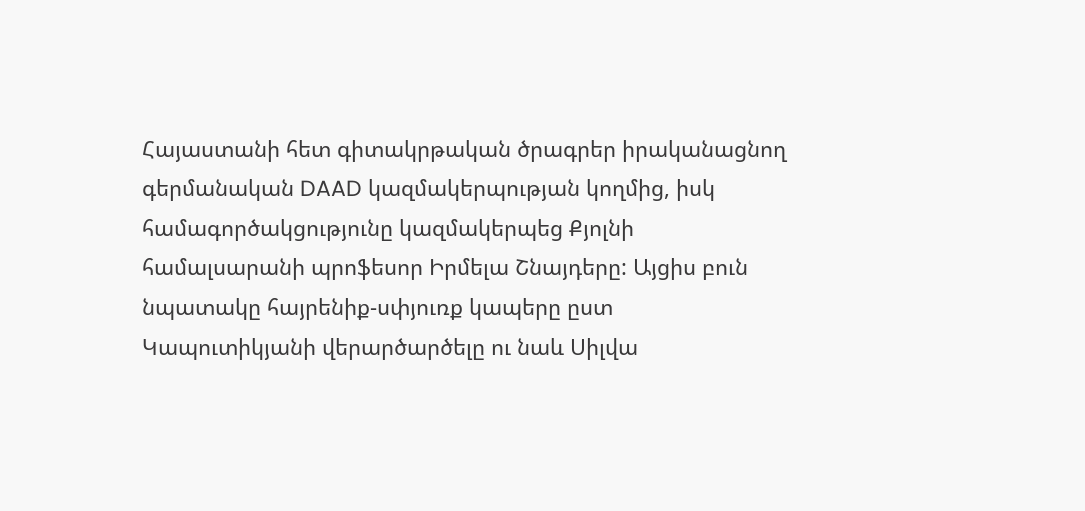Հայաստանի հետ գիտակրթական ծրագրեր իրականացնող գերմանական DAAD կազմակերպության կողմից, իսկ համագործակցությունը կազմակերպեց Քյոլնի համալսարանի պրոֆեսոր Իրմելա Շնայդերը: Այցիս բուն նպատակը հայրենիք-սփյուռք կապերը ըստ Կապուտիկյանի վերարծարծելը ու նաև Սիլվա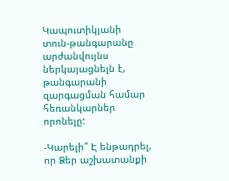Կապուտիկյանի տուն-թանգարանը արժանվույնս ներկայացնելն է, թանգարանի զարգացման համար հեռանկարներ որոնելը:

-Կարելի՞ Է ենթադրել, որ Ձեր աշխատանքի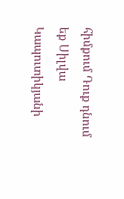հիմքում Դուք դնում եք Սիլվա  Կապուտիկյանի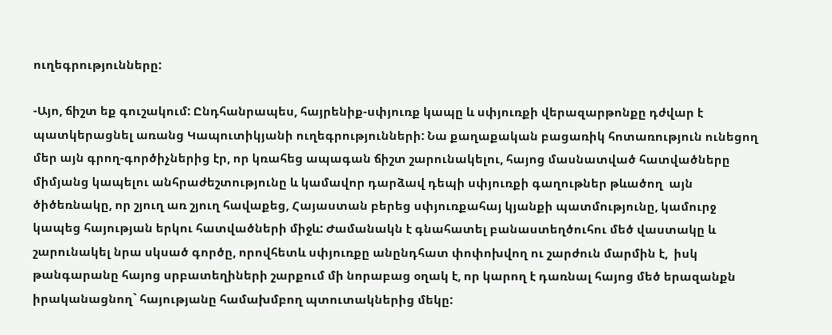ուղեգրությունները:

-Այո, ճիշտ եք գուշակում: Ընդհանրապես, հայրենիք-սփյուռք կապը և սփյուռքի վերազարթոնքը դժվար է պատկերացնել առանց Կապուտիկյանի ուղեգրությունների: Նա քաղաքական բացառիկ հոտառություն ունեցող մեր այն գրող-գործիչներից էր, որ կռահեց ապագան ճիշտ շարունակելու, հայոց մասնատված հատվածները միմյանց կապելու անհրաժեշտությունը և կամավոր դարձավ դեպի սփյուռքի գաղութներ թևածող  այն ծիծեռնակը, որ շյուղ առ շյուղ հավաքեց, Հայաստան բերեց սփյուռքահայ կյանքի պատմությունը, կամուրջ կապեց հայության երկու հատվածների միջև: Ժամանակն է գնահատել բանաստեղծուհու մեծ վաստակը և շարունակել նրա սկսած գործը, որովհետև սփյուռքը անընդհատ փոփոխվող ու շարժուն մարմին է,  իսկ թանգարանը հայոց սրբատեղիների շարքում մի նորաբաց օղակ է, որ կարող է դառնալ հայոց մեծ երազանքն իրականացնող` հայությանը համախմբող պտուտակներից մեկը: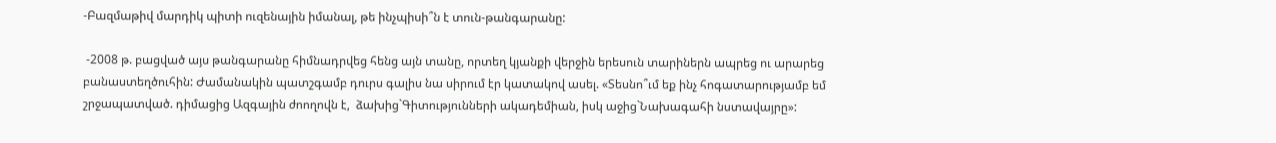-Բազմաթիվ մարդիկ պիտի ուզենային իմանալ, թե ինչպիսի՞ն է տուն-թանգարանը:

 -2008 թ. բացված այս թանգարանը հիմնադրվեց հենց այն տանը, որտեղ կյանքի վերջին երեսուն տարիներն ապրեց ու արարեց բանաստեղծուհին: Ժամանակին պատշգամբ դուրս գալիս նա սիրում էր կատակով ասել. «Տեսնո՞ւմ եք ինչ հոգատարությամբ եմ շրջապատված. դիմացից Ազգային ժոողովն է,  ձախից`Գիտությունների ակադեմիան, իսկ աջից`Նախագահի նստավայրը»: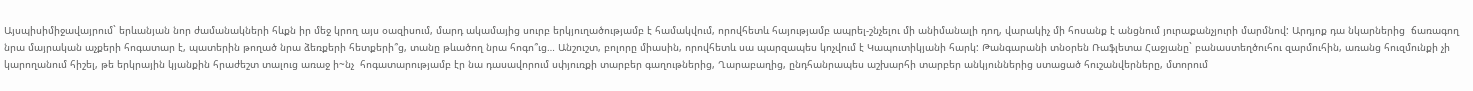Այսպիսիմիջավայրում` երևանյան նոր ժամանակների հևքն իր մեջ կրող այս օազիսում, մարդ ակամայից սուրբ երկյուղածությամբ է համակվում, որովհետև հայությամբ ապրել-շնչելու մի անիմանալի դող, վարակիչ մի հոսանք է անցնում յուրաքանչյուրի մարմնով: Արդյոք դա նկարներից  ճառագող նրա մայրական աչքերի հոգատար է, պատերին թողած նրա ձեռքերի հետքերի՞ց, տանը թևածող նրա հոգո՞ւց… Անշուշտ, բոլորը միասին, որովհետև սա պարզապես կոչվում է Կապուտիկյանի հարկ: Թանգարանի տնօրեն Ռաֆլետա Հաջյանը` բանաստեղծուհու զարմուհին, առանց հուզմունքի չի կարողանում հիշել, թե երկրային կյանքին հրաժեշտ տալուց առաջ ի~նչ  հոգատարությամբ էր նա դասավորում սփյուռքի տարբեր գաղութներից, Ղարաբաղից, ընդհանրապես աշխարհի տարբեր անկյուններից ստացած հուշանվերները, մտորում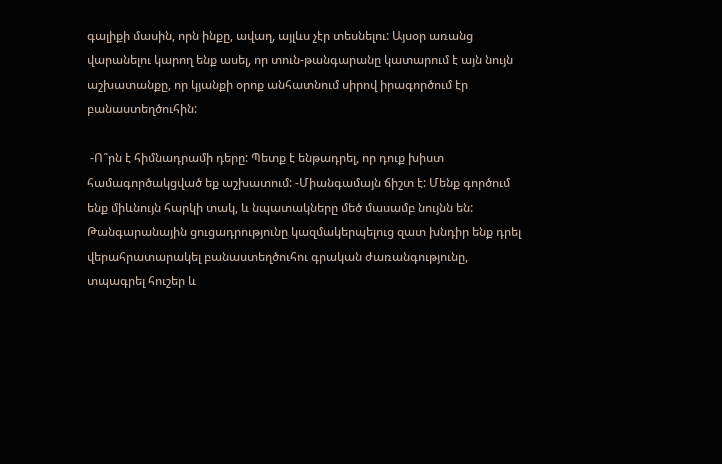գալիքի մասին, որն ինքը, ավաղ, այլևս չէր տեսնելու: Այսօր առանց վարանելու կարող ենք ասել, որ տուն-թանգարանը կատարում է այն նույն աշխատանքը, որ կյանքի օրոք անհատնում սիրով իրագործում էր բանաստեղծուհին:

 -Ո՞րն է հիմնադրամի դերը: Պետք է ենթադրել, որ դուք խիստ համագործակցված եք աշխատում: -Միանգամայն ճիշտ է: Մենք գործում ենք միևնույն հարկի տակ, և նպատակները մեծ մասամբ նույնն են: Թանգարանային ցուցադրությունը կազմակերպելուց զատ խնդիր ենք դրել վերահրատարակել բանաստեղծուհու գրական ժառանգությունը, տպագրել հուշեր և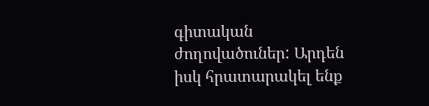գիտական ժողովածուներ: Արդեն իսկ հրատարակել ենք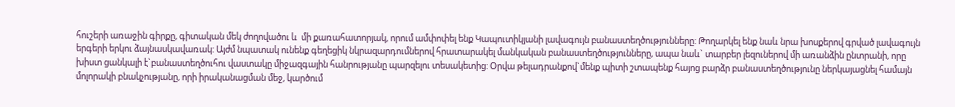հուշերի առաջին գիրքը, գիտական մեկ ժողովածու և  մի քառահատորյակ, որում ամփոփել ենք Կապուտիկյանի լավագույն բանաստեղծությունները: Թողարկել ենք նաև նրա խոսքերով գրված լավագույն երգերի երկու ձայնասկավառակ: Այժմ նպատակ ունենք գեղեցիկ նկրազարդումներով հրատարակել մանկական բանաստեղծությունները, ապա նաև` տարբեր լեզուներով մի առանձին ընտրանի, որը  խիստ ցանկալի է`բանաստեղծուհու վաստակը միջազգային հանրությանը պարզելու տեսակետից: Օրվա թելադրանքով`մենք պիտի շտապենք հայոց բարձր բանաստեղծությունը ներկայացնել համայն մոլորակի բնակչությանը, որի իրականացման մեջ, կարծում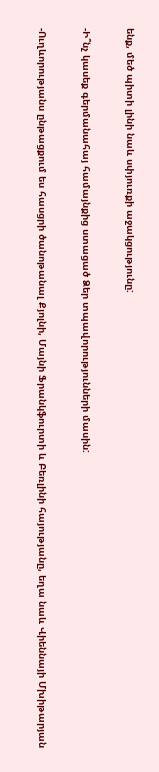ենք, մեծ պիտի լինի նաև սփյուռքի աջակցությունը:

-Ի՞նչ կասեք գերմանահայ համայնքից ստացած Ձեր տպավորությունների մասին:

-Ուղևորությանս ընթացքում ես հասցրի ծանոթանալ Քյոլնի, Մայնի Ֆրանկֆուրտի և Բեռլինի հայությանը, եղա նաև Վիեննայի Մխիթարյան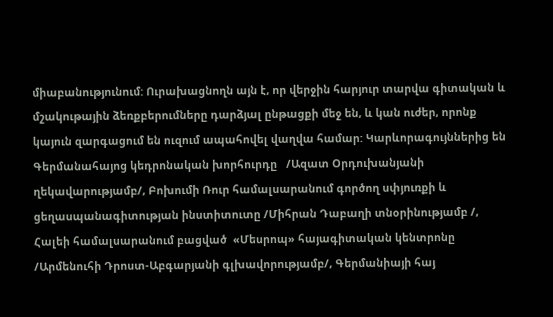միաբանությունում: Ուրախացնողն այն է, որ վերջին հարյուր տարվա գիտական և մշակութային ձեռքբերումները դարձյալ ընթացքի մեջ են, և կան ուժեր, որոնք կայուն զարգացում են ուզում ապահովել վաղվա համար: Կարևորագույններից են Գերմանահայոց կեդրոնական խորհուրդը   /Ազատ Օրդուխանյանի ղեկավարությամբ/, Բոխումի Ռուր համալսարանում գործող սփյուռքի և ցեղասպանագիտության ինստիտուտը /Միհրան Դաբաղի տնօրինությամբ /, Հալեի համալսարանում բացված  «Մեսրոպ» հայագիտական կենտրոնը /Արմենուհի Դրոստ-Աբգարյանի գլխավորությամբ/, Գերմանիայի հայ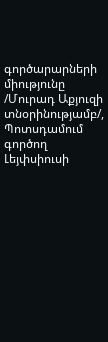գործարարների միությունը /Մուրադ Աքյուզի տնօրինությամբ/, Պոտսդամում գործող Լեյփսիուսի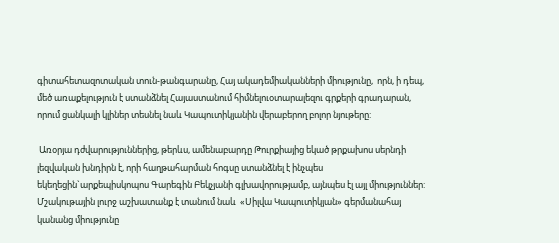գիտահետազոտական տուն-թանգարանը, Հայ ակադեմիականների միությունը,  որն, ի դեպ, մեծ առաքելություն է ստանձնել Հայաստանում հիմնելուօտարալեզու գրքերի գրադարան, որում ցանկալի կլիներ տեսնել նաև Կապուտիկյանին վերաբերող բոլոր նյութերը:

 Առօրյա դժվարություններից, թերևս, ամենաբարդը Թուրքիայից եկած թրքախոս սերնդի լեզվական խնդիրն է, որի հաղթահարման հոգսը ստանձնել է ինչպես եկեղեցին`արքեպիսկոպոս Գարեգին Բեկչյանի գլխավորությամբ, այնպես էլ այլ միություններ: Մշակութային լուրջ աշխատանք է տանում նաև  «Սիլվա Կապուտիկյան» գերմանահայ կանանց միությունը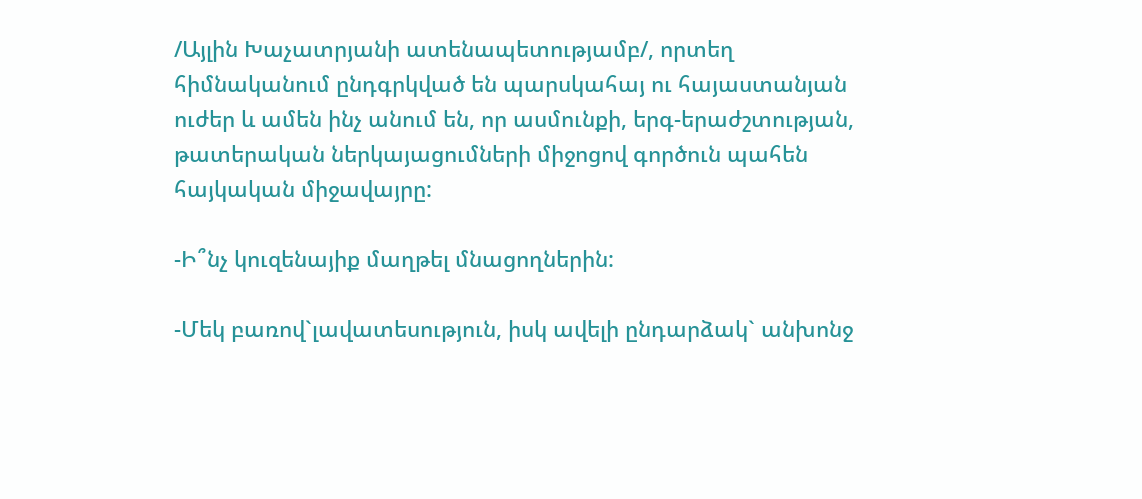/Այլին Խաչատրյանի ատենապետությամբ/, որտեղ հիմնականում ընդգրկված են պարսկահայ ու հայաստանյան ուժեր և ամեն ինչ անում են, որ ասմունքի, երգ-երաժշտության,   թատերական ներկայացումների միջոցով գործուն պահեն հայկական միջավայրը:

-Ի՞նչ կուզենայիք մաղթել մնացողներին:

-Մեկ բառով`լավատեսություն, իսկ ավելի ընդարձակ` անխոնջ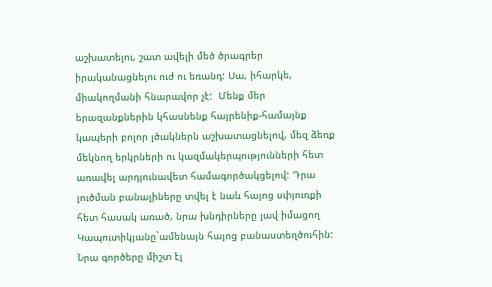աշխատելու, շատ ավելի մեծ ծրագրեր իրականացնելու ուժ ու եռանդ: Սա, իհարկե, միակողմանի հնարավոր չէ:  Մենք մեր երազանքներին կհասնենք հայրենիք-համայնք կապերի բոլոր լծակներն աշխատացնելով, մեզ ձեռք մեկնող երկրների ու կազմակերպությունների հետ առավել արդյունավետ համագործակցելով: Դրա լուծման բանալիները տվել է նաև հայոց սփյուռքի հետ հասակ առած, նրա խնդիրները լավ իմացող Կապուտիկյանը`ամենայն հայոց բանաստեղծուհին: Նրա գործերը միշտ էլ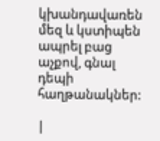կխանդավառեն մեզ և կստիպեն ապրել բաց աչքով, գնալ դեպի հաղթանակներ:

|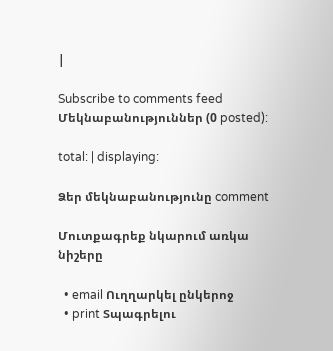|

Subscribe to comments feed Մեկնաբանություններ (0 posted):

total: | displaying:

Ձեր մեկնաբանությունը comment

Մուտքագրեք նկարում առկա նիշերը

  • email Ուղղարկել ընկերոջ
  • print Տպագրելու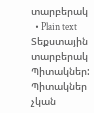տարբերակ
  • Plain text Տեքստային տարբերակ
Պիտակներ:
Պիտակներ չկան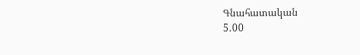Գնահատական
5.00